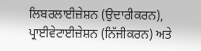ਲਿਬਰਲਾਈਜ਼ੇਸ਼ਨ (ਉਦਾਰੀਕਰਨ), ਪ੍ਰਾਈਵੇਟਾਈਜ਼ੇਸ਼ਨ (ਨਿੱਜੀਕਰਨ) ਅਤੇ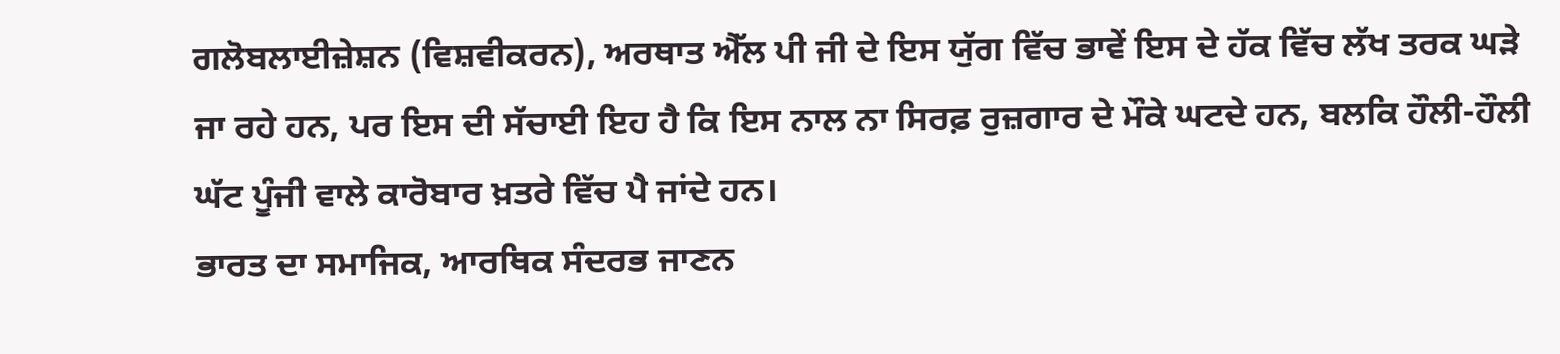ਗਲੋਬਲਾਈਜ਼ੇਸ਼ਨ (ਵਿਸ਼ਵੀਕਰਨ), ਅਰਥਾਤ ਐੱਲ ਪੀ ਜੀ ਦੇ ਇਸ ਯੁੱਗ ਵਿੱਚ ਭਾਵੇਂ ਇਸ ਦੇ ਹੱਕ ਵਿੱਚ ਲੱਖ ਤਰਕ ਘੜੇ ਜਾ ਰਹੇ ਹਨ, ਪਰ ਇਸ ਦੀ ਸੱਚਾਈ ਇਹ ਹੈ ਕਿ ਇਸ ਨਾਲ ਨਾ ਸਿਰਫ਼ ਰੁਜ਼ਗਾਰ ਦੇ ਮੌਕੇ ਘਟਦੇ ਹਨ, ਬਲਕਿ ਹੌਲੀ-ਹੌਲੀ ਘੱਟ ਪੂੰਜੀ ਵਾਲੇ ਕਾਰੋਬਾਰ ਖ਼ਤਰੇ ਵਿੱਚ ਪੈ ਜਾਂਦੇ ਹਨ।
ਭਾਰਤ ਦਾ ਸਮਾਜਿਕ, ਆਰਥਿਕ ਸੰਦਰਭ ਜਾਣਨ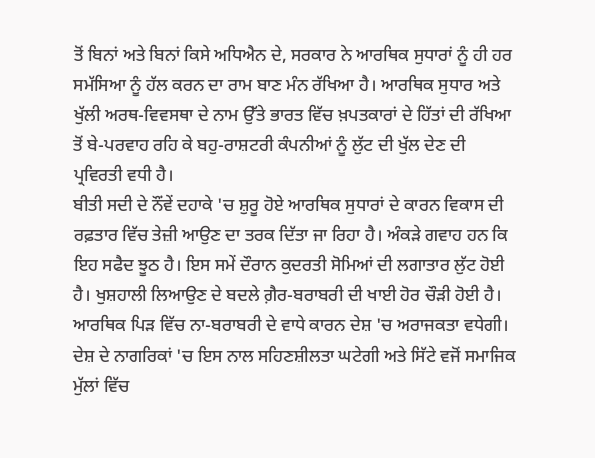ਤੋਂ ਬਿਨਾਂ ਅਤੇ ਬਿਨਾਂ ਕਿਸੇ ਅਧਿਐਨ ਦੇ, ਸਰਕਾਰ ਨੇ ਆਰਥਿਕ ਸੁਧਾਰਾਂ ਨੂੰ ਹੀ ਹਰ ਸਮੱਸਿਆ ਨੂੰ ਹੱਲ ਕਰਨ ਦਾ ਰਾਮ ਬਾਣ ਮੰਨ ਰੱਖਿਆ ਹੈ। ਆਰਥਿਕ ਸੁਧਾਰ ਅਤੇ ਖੁੱਲੀ ਅਰਥ-ਵਿਵਸਥਾ ਦੇ ਨਾਮ ਉੱਤੇ ਭਾਰਤ ਵਿੱਚ ਖ਼ਪਤਕਾਰਾਂ ਦੇ ਹਿੱਤਾਂ ਦੀ ਰੱਖਿਆ ਤੋਂ ਬੇ-ਪਰਵਾਹ ਰਹਿ ਕੇ ਬਹੁ-ਰਾਸ਼ਟਰੀ ਕੰਪਨੀਆਂ ਨੂੰ ਲੁੱਟ ਦੀ ਖੁੱਲ ਦੇਣ ਦੀ ਪ੍ਰਵਿਰਤੀ ਵਧੀ ਹੈ।
ਬੀਤੀ ਸਦੀ ਦੇ ਨੌਂਵੇਂ ਦਹਾਕੇ 'ਚ ਸ਼ੁਰੂ ਹੋਏ ਆਰਥਿਕ ਸੁਧਾਰਾਂ ਦੇ ਕਾਰਨ ਵਿਕਾਸ ਦੀ ਰਫ਼ਤਾਰ ਵਿੱਚ ਤੇਜ਼ੀ ਆਉਣ ਦਾ ਤਰਕ ਦਿੱਤਾ ਜਾ ਰਿਹਾ ਹੈ। ਅੰਕੜੇ ਗਵਾਹ ਹਨ ਕਿ ਇਹ ਸਫੈਦ ਝੂਠ ਹੈ। ਇਸ ਸਮੇਂ ਦੌਰਾਨ ਕੁਦਰਤੀ ਸੋਮਿਆਂ ਦੀ ਲਗਾਤਾਰ ਲੁੱਟ ਹੋਈ ਹੈ। ਖੁਸ਼ਹਾਲੀ ਲਿਆਉਣ ਦੇ ਬਦਲੇ ਗ਼ੈਰ-ਬਰਾਬਰੀ ਦੀ ਖਾਈ ਹੋਰ ਚੌੜੀ ਹੋਈ ਹੈ। ਆਰਥਿਕ ਪਿੜ ਵਿੱਚ ਨਾ-ਬਰਾਬਰੀ ਦੇ ਵਾਧੇ ਕਾਰਨ ਦੇਸ਼ 'ਚ ਅਰਾਜਕਤਾ ਵਧੇਗੀ। ਦੇਸ਼ ਦੇ ਨਾਗਰਿਕਾਂ 'ਚ ਇਸ ਨਾਲ ਸਹਿਣਸ਼ੀਲਤਾ ਘਟੇਗੀ ਅਤੇ ਸਿੱਟੇ ਵਜੋਂ ਸਮਾਜਿਕ ਮੁੱਲਾਂ ਵਿੱਚ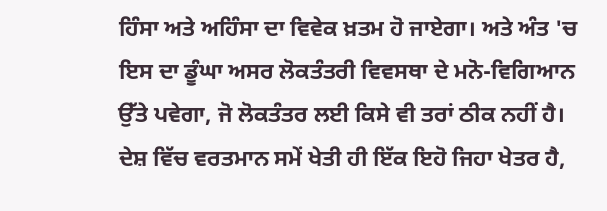ਹਿੰਸਾ ਅਤੇ ਅਹਿੰਸਾ ਦਾ ਵਿਵੇਕ ਖ਼ਤਮ ਹੋ ਜਾਏਗਾ। ਅਤੇ ਅੰਤ 'ਚ ਇਸ ਦਾ ਡੂੰਘਾ ਅਸਰ ਲੋਕਤੰਤਰੀ ਵਿਵਸਥਾ ਦੇ ਮਨੋ-ਵਿਗਿਆਨ ਉੱਤੇ ਪਵੇਗਾ, ਜੋ ਲੋਕਤੰਤਰ ਲਈ ਕਿਸੇ ਵੀ ਤਰਾਂ ਠੀਕ ਨਹੀਂ ਹੈ।
ਦੇਸ਼ ਵਿੱਚ ਵਰਤਮਾਨ ਸਮੇਂ ਖੇਤੀ ਹੀ ਇੱਕ ਇਹੋ ਜਿਹਾ ਖੇਤਰ ਹੈ,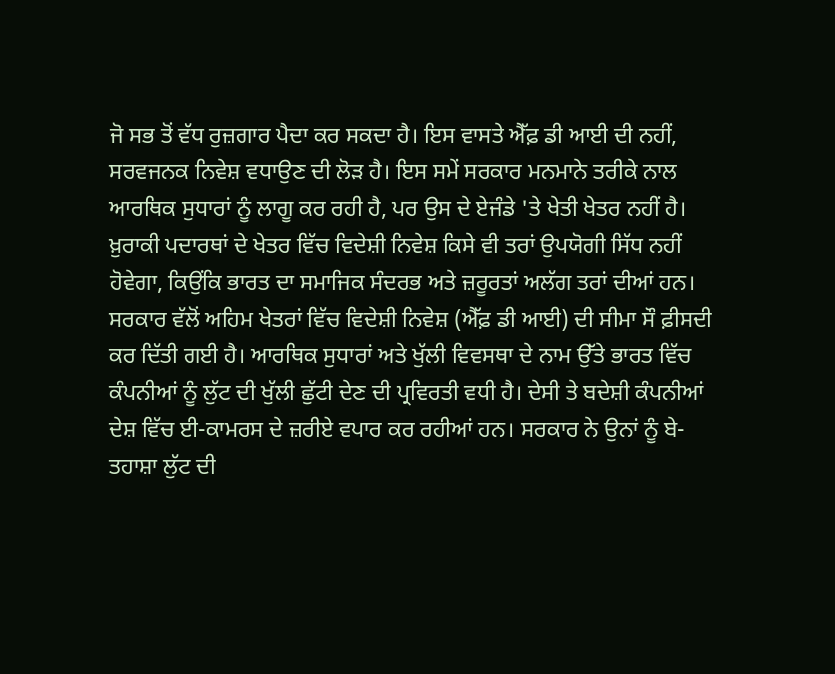ਜੋ ਸਭ ਤੋਂ ਵੱਧ ਰੁਜ਼ਗਾਰ ਪੈਦਾ ਕਰ ਸਕਦਾ ਹੈ। ਇਸ ਵਾਸਤੇ ਐੱਫ਼ ਡੀ ਆਈ ਦੀ ਨਹੀਂ, ਸਰਵਜਨਕ ਨਿਵੇਸ਼ ਵਧਾਉਣ ਦੀ ਲੋੜ ਹੈ। ਇਸ ਸਮੇਂ ਸਰਕਾਰ ਮਨਮਾਨੇ ਤਰੀਕੇ ਨਾਲ ਆਰਥਿਕ ਸੁਧਾਰਾਂ ਨੂੰ ਲਾਗੂ ਕਰ ਰਹੀ ਹੈ, ਪਰ ਉਸ ਦੇ ਏਜੰਡੇ 'ਤੇ ਖੇਤੀ ਖੇਤਰ ਨਹੀਂ ਹੈ। ਖ਼ੁਰਾਕੀ ਪਦਾਰਥਾਂ ਦੇ ਖੇਤਰ ਵਿੱਚ ਵਿਦੇਸ਼ੀ ਨਿਵੇਸ਼ ਕਿਸੇ ਵੀ ਤਰਾਂ ਉਪਯੋਗੀ ਸਿੱਧ ਨਹੀਂ ਹੋਵੇਗਾ, ਕਿਉਂਕਿ ਭਾਰਤ ਦਾ ਸਮਾਜਿਕ ਸੰਦਰਭ ਅਤੇ ਜ਼ਰੂਰਤਾਂ ਅਲੱਗ ਤਰਾਂ ਦੀਆਂ ਹਨ। ਸਰਕਾਰ ਵੱਲੋਂ ਅਹਿਮ ਖੇਤਰਾਂ ਵਿੱਚ ਵਿਦੇਸ਼ੀ ਨਿਵੇਸ਼ (ਐੱਫ਼ ਡੀ ਆਈ) ਦੀ ਸੀਮਾ ਸੌ ਫ਼ੀਸਦੀ ਕਰ ਦਿੱਤੀ ਗਈ ਹੈ। ਆਰਥਿਕ ਸੁਧਾਰਾਂ ਅਤੇ ਖੁੱਲੀ ਵਿਵਸਥਾ ਦੇ ਨਾਮ ਉੱਤੇ ਭਾਰਤ ਵਿੱਚ ਕੰਪਨੀਆਂ ਨੂੰ ਲੁੱਟ ਦੀ ਖੁੱਲੀ ਛੁੱਟੀ ਦੇਣ ਦੀ ਪ੍ਰਵਿਰਤੀ ਵਧੀ ਹੈ। ਦੇਸੀ ਤੇ ਬਦੇਸ਼ੀ ਕੰਪਨੀਆਂ ਦੇਸ਼ ਵਿੱਚ ਈ-ਕਾਮਰਸ ਦੇ ਜ਼ਰੀਏ ਵਪਾਰ ਕਰ ਰਹੀਆਂ ਹਨ। ਸਰਕਾਰ ਨੇ ਉਨਾਂ ਨੂੰ ਬੇ-ਤਹਾਸ਼ਾ ਲੁੱਟ ਦੀ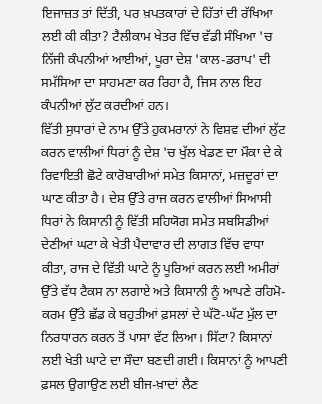ਇਜਾਜ਼ਤ ਤਾਂ ਦਿੱਤੀ, ਪਰ ਖ਼ਪਤਕਾਰਾਂ ਦੇ ਹਿੱਤਾਂ ਦੀ ਰੱਖਿਆ ਲਈ ਕੀ ਕੀਤਾ? ਟੈਲੀਕਾਮ ਖੇਤਰ ਵਿੱਚ ਵੱਡੀ ਸੰਖਿਆ 'ਚ ਨਿੱਜੀ ਕੰਪਨੀਆਂ ਆਈਆਂ, ਪੂਰਾ ਦੇਸ਼ 'ਕਾਲ-ਡਰਾਪ' ਦੀ ਸਮੱਸਿਆ ਦਾ ਸਾਹਮਣਾ ਕਰ ਰਿਹਾ ਹੈ, ਜਿਸ ਨਾਲ ਇਹ ਕੰਪਨੀਆਂ ਲੁੱਟ ਕਰਦੀਆਂ ਹਨ।
ਵਿੱਤੀ ਸੁਧਾਰਾਂ ਦੇ ਨਾਮ ਉੱਤੇ ਹੁਕਮਰਾਨਾਂ ਨੇ ਵਿਸ਼ਵ ਦੀਆਂ ਲੁੱਟ ਕਰਨ ਵਾਲੀਆਂ ਧਿਰਾਂ ਨੂੰ ਦੇਸ਼ 'ਚ ਖੁੱਲ ਖੇਡਣ ਦਾ ਮੌਕਾ ਦੇ ਕੇ ਰਿਵਾਇਤੀ ਛੋਟੇ ਕਾਰੋਬਾਰੀਆਂ ਸਮੇਤ ਕਿਸਾਨਾਂ, ਮਜ਼ਦੂਰਾਂ ਦਾ ਘਾਣ ਕੀਤਾ ਹੈ। ਦੇਸ਼ ਉੱਤੇ ਰਾਜ ਕਰਨ ਵਾਲੀਆਂ ਸਿਆਸੀ ਧਿਰਾਂ ਨੇ ਕਿਸਾਨੀ ਨੂੰ ਵਿੱਤੀ ਸਹਿਯੋਗ ਸਮੇਤ ਸਬਸਿਡੀਆਂ ਦੇਣੀਆਂ ਘਟਾ ਕੇ ਖੇਤੀ ਪੈਦਾਵਾਰ ਦੀ ਲਾਗਤ ਵਿੱਚ ਵਾਧਾ ਕੀਤਾ, ਰਾਜ ਦੇ ਵਿੱਤੀ ਘਾਟੇ ਨੂੰ ਪੂਰਿਆਂ ਕਰਨ ਲਈ ਅਮੀਰਾਂ ਉੱਤੇ ਵੱਧ ਟੈਕਸ ਨਾ ਲਗਾਏ ਅਤੇ ਕਿਸਾਨੀ ਨੂੰ ਆਪਣੇ ਰਹਿਮੋ-ਕਰਮ ਉੱਤੇ ਛੱਡ ਕੇ ਬਹੁਤੀਆਂ ਫ਼ਸਲਾਂ ਦੇ ਘੱਟੋ-ਘੱਟ ਮੁੱਲ ਦਾ ਨਿਰਧਾਰਨ ਕਰਨ ਤੋਂ ਪਾਸਾ ਵੱਟ ਲਿਆ। ਸਿੱਟਾ? ਕਿਸਾਨਾਂ ਲਈ ਖੇਤੀ ਘਾਟੇ ਦਾ ਸੌਦਾ ਬਣਦੀ ਗਈ। ਕਿਸਾਨਾਂ ਨੂੰ ਆਪਣੀ ਫ਼ਸਲ ਉਗਾਉਣ ਲਈ ਬੀਜ-ਖ਼ਾਦਾਂ ਲੈਣ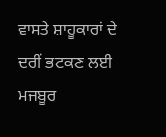ਵਾਸਤੇ ਸ਼ਾਹੂਕਾਰਾਂ ਦੇ ਦਰੀਂ ਭਟਕਣ ਲਈ ਮਜਬੂਰ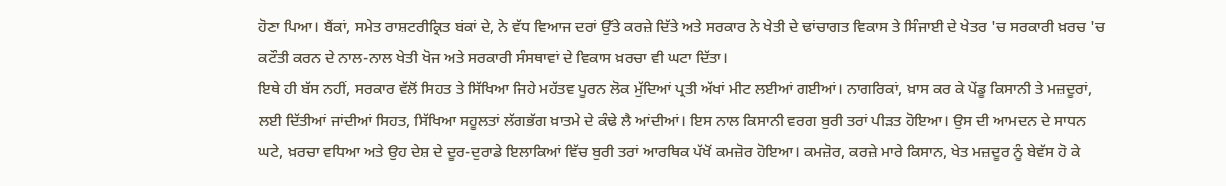ਹੋਣਾ ਪਿਆ। ਬੈਂਕਾਂ, ਸਮੇਤ ਰਾਸ਼ਟਰੀਕ੍ਰਿਤ ਬਂਕਾਂ ਦੇ, ਨੇ ਵੱਧ ਵਿਆਜ ਦਰਾਂ ਉੱਤੇ ਕਰਜ਼ੇ ਦਿੱਤੇ ਅਤੇ ਸਰਕਾਰ ਨੇ ਖੇਤੀ ਦੇ ਢਾਂਚਾਗਤ ਵਿਕਾਸ ਤੇ ਸਿੰਜਾਈ ਦੇ ਖੇਤਰ 'ਚ ਸਰਕਾਰੀ ਖ਼ਰਚ 'ਚ ਕਟੌਤੀ ਕਰਨ ਦੇ ਨਾਲ-ਨਾਲ ਖੇਤੀ ਖੋਜ ਅਤੇ ਸਰਕਾਰੀ ਸੰਸਥਾਵਾਂ ਦੇ ਵਿਕਾਸ ਖ਼ਰਚਾ ਵੀ ਘਟਾ ਦਿੱਤਾ।
ਇਥੇ ਹੀ ਬੱਸ ਨਹੀਂ, ਸਰਕਾਰ ਵੱਲੋਂ ਸਿਹਤ ਤੇ ਸਿੱਖਿਆ ਜਿਹੇ ਮਹੱਤਵ ਪੂਰਨ ਲੋਕ ਮੁੱਦਿਆਂ ਪ੍ਰਤੀ ਅੱਖਾਂ ਮੀਟ ਲਈਆਂ ਗਈਆਂ। ਨਾਗਰਿਕਾਂ, ਖ਼ਾਸ ਕਰ ਕੇ ਪੇਂਡੂ ਕਿਸਾਨੀ ਤੇ ਮਜ਼ਦੂਰਾਂ, ਲਈ ਦਿੱਤੀਆਂ ਜਾਂਦੀਆਂ ਸਿਹਤ, ਸਿੱਖਿਆ ਸਹੂਲਤਾਂ ਲੱਗਭੱਗ ਖ਼ਾਤਮੇ ਦੇ ਕੰਢੇ ਲੈ ਆਂਦੀਆਂ। ਇਸ ਨਾਲ ਕਿਸਾਨੀ ਵਰਗ ਬੁਰੀ ਤਰਾਂ ਪੀੜਤ ਹੋਇਆ। ਉਸ ਦੀ ਆਮਦਨ ਦੇ ਸਾਧਨ ਘਟੇ, ਖ਼ਰਚਾ ਵਧਿਆ ਅਤੇ ਉਹ ਦੇਸ਼ ਦੇ ਦੂਰ-ਦੁਰਾਡੇ ਇਲਾਕਿਆਂ ਵਿੱਚ ਬੁਰੀ ਤਰਾਂ ਆਰਥਿਕ ਪੱਖੋਂ ਕਮਜ਼ੋਰ ਹੋਇਆ। ਕਮਜ਼ੋਰ, ਕਰਜ਼ੇ ਮਾਰੇ ਕਿਸਾਨ, ਖੇਤ ਮਜ਼ਦੂਰ ਨੂੰ ਬੇਵੱਸ ਹੋ ਕੇ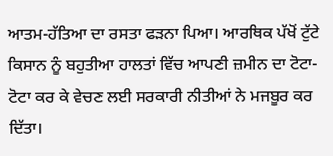ਆਤਮ-ਹੱਤਿਆ ਦਾ ਰਸਤਾ ਫੜਨਾ ਪਿਆ। ਆਰਥਿਕ ਪੱਖੋਂ ਟੁੱਟੇ ਕਿਸਾਨ ਨੂੰ ਬਹੁਤੀਆ ਹਾਲਤਾਂ ਵਿੱਚ ਆਪਣੀ ਜ਼ਮੀਨ ਦਾ ਟੋਟਾ-ਟੋਟਾ ਕਰ ਕੇ ਵੇਚਣ ਲਈ ਸਰਕਾਰੀ ਨੀਤੀਆਂ ਨੇ ਮਜਬੂਰ ਕਰ ਦਿੱਤਾ।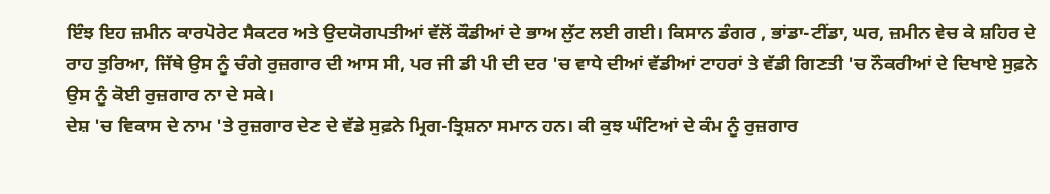ਇੰਝ ਇਹ ਜ਼ਮੀਨ ਕਾਰਪੋਰੇਟ ਸੈਕਟਰ ਅਤੇ ਉਦਯੋਗਪਤੀਆਂ ਵੱਲੋਂ ਕੌਡੀਆਂ ਦੇ ਭਾਅ ਲੁੱਟ ਲਈ ਗਈ। ਕਿਸਾਨ ਡੰਗਰ , ਭਾਂਡਾ-ਟੀਂਡਾ, ਘਰ, ਜ਼ਮੀਨ ਵੇਚ ਕੇ ਸ਼ਹਿਰ ਦੇ ਰਾਹ ਤੁਰਿਆ, ਜਿੱਥੇ ਉਸ ਨੂੰ ਚੰਗੇ ਰੁਜ਼ਗਾਰ ਦੀ ਆਸ ਸੀ, ਪਰ ਜੀ ਡੀ ਪੀ ਦੀ ਦਰ 'ਚ ਵਾਧੇ ਦੀਆਂ ਵੱਡੀਆਂ ਟਾਹਰਾਂ ਤੇ ਵੱਡੀ ਗਿਣਤੀ 'ਚ ਨੌਕਰੀਆਂ ਦੇ ਦਿਖਾਏ ਸੁਫ਼ਨੇ ਉਸ ਨੂੰ ਕੋਈ ਰੁਜ਼ਗਾਰ ਨਾ ਦੇ ਸਕੇ।
ਦੇਸ਼ 'ਚ ਵਿਕਾਸ ਦੇ ਨਾਮ 'ਤੇ ਰੁਜ਼ਗਾਰ ਦੇਣ ਦੇ ਵੱਡੇ ਸੁਫ਼ਨੇ ਮ੍ਰਿਗ-ਤ੍ਰਿਸ਼ਨਾ ਸਮਾਨ ਹਨ। ਕੀ ਕੁਝ ਘੰਟਿਆਂ ਦੇ ਕੰਮ ਨੂੰ ਰੁਜ਼ਗਾਰ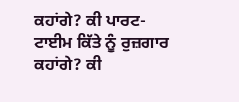ਕਹਾਂਗੇ? ਕੀ ਪਾਰਟ-ਟਾਈਮ ਕਿੱਤੇ ਨੂੰ ਰੁਜ਼ਗਾਰ ਕਹਾਂਗੇ? ਕੀ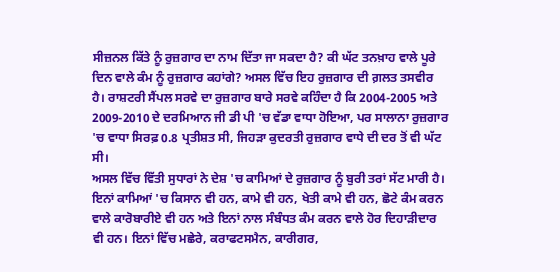ਸੀਜ਼ਨਲ ਕਿੱਤੇ ਨੂੰ ਰੁਜ਼ਗਾਰ ਦਾ ਨਾਮ ਦਿੱਤਾ ਜਾ ਸਕਦਾ ਹੈ? ਕੀ ਘੱਟ ਤਨਖ਼ਾਹ ਵਾਲੇ ਪੂਰੇ ਦਿਨ ਵਾਲੇ ਕੰਮ ਨੂੰ ਰੁਜ਼ਗਾਰ ਕਹਾਂਗੇ? ਅਸਲ ਵਿੱਚ ਇਹ ਰੁਜ਼ਗਾਰ ਦੀ ਗ਼ਲਤ ਤਸਵੀਰ ਹੈ। ਰਾਸ਼ਟਰੀ ਸੈਂਪਲ ਸਰਵੇ ਦਾ ਰੁਜ਼ਗਾਰ ਬਾਰੇ ਸਰਵੇ ਕਹਿੰਦਾ ਹੈ ਕਿ 2004-2005 ਅਤੇ 2009-2010 ਦੇ ਦਰਮਿਆਨ ਜੀ ਡੀ ਪੀ 'ਚ ਵੱਡਾ ਵਾਧਾ ਹੋਇਆ, ਪਰ ਸਾਲਾਨਾ ਰੁਜ਼ਗਾਰ 'ਚ ਵਾਧਾ ਸਿਰਫ਼ 0.8 ਪ੍ਰਤੀਸ਼ਤ ਸੀ, ਜਿਹੜਾ ਕੁਦਰਤੀ ਰੁਜ਼ਗਾਰ ਵਾਧੇ ਦੀ ਦਰ ਤੋਂ ਵੀ ਘੱਟ ਸੀ।
ਅਸਲ ਵਿੱਚ ਵਿੱਤੀ ਸੁਧਾਰਾਂ ਨੇ ਦੇਸ਼ 'ਚ ਕਾਮਿਆਂ ਦੇ ਰੁਜ਼ਗਾਰ ਨੂੰ ਬੁਰੀ ਤਰਾਂ ਸੱਟ ਮਾਰੀ ਹੈ। ਇਨਾਂ ਕਾਮਿਆਂ 'ਚ ਕਿਸਾਨ ਵੀ ਹਨ, ਕਾਮੇ ਵੀ ਹਨ, ਖੇਤੀ ਕਾਮੇ ਵੀ ਹਨ, ਛੋਟੇ ਕੰਮ ਕਰਨ ਵਾਲੇ ਕਾਰੋਬਾਰੀਏ ਵੀ ਹਨ ਅਤੇ ਇਨਾਂ ਨਾਲ ਸੰਬੰਧਤ ਕੰਮ ਕਰਨ ਵਾਲੇ ਹੋਰ ਦਿਹਾੜੀਦਾਰ ਵੀ ਹਨ। ਇਨਾਂ ਵਿੱਚ ਮਛੇਰੇ, ਕਰਾਫਟਸਮੈਨ, ਕਾਰੀਗਰ,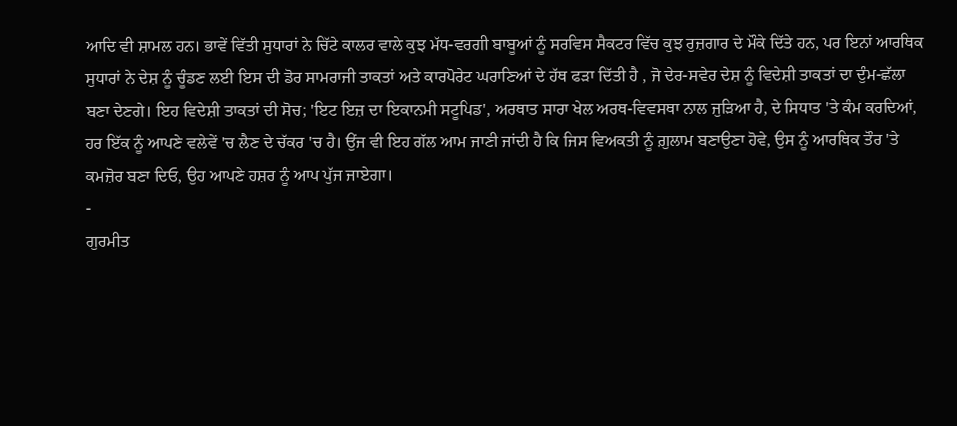ਆਦਿ ਵੀ ਸ਼ਾਮਲ ਹਨ। ਭਾਵੇਂ ਵਿੱਤੀ ਸੁਧਾਰਾਂ ਨੇ ਚਿੱਟੇ ਕਾਲਰ ਵਾਲੇ ਕੁਝ ਮੱਧ-ਵਰਗੀ ਬਾਬੂਆਂ ਨੂੰ ਸਰਵਿਸ ਸੈਕਟਰ ਵਿੱਚ ਕੁਝ ਰੁਜ਼ਗਾਰ ਦੇ ਮੌਕੇ ਦਿੱਤੇ ਹਨ, ਪਰ ਇਨਾਂ ਆਰਥਿਕ ਸੁਧਾਰਾਂ ਨੇ ਦੇਸ਼ ਨੂੰ ਚੂੰਡਣ ਲਈ ਇਸ ਦੀ ਡੋਰ ਸਾਮਰਾਜੀ ਤਾਕਤਾਂ ਅਤੇ ਕਾਰਪੋਰੇਟ ਘਰਾਣਿਆਂ ਦੇ ਹੱਥ ਫੜਾ ਦਿੱਤੀ ਹੈ , ਜੋ ਦੇਰ-ਸਵੇਰ ਦੇਸ਼ ਨੂੰ ਵਿਦੇਸ਼ੀ ਤਾਕਤਾਂ ਦਾ ਦੁੰਮ-ਛੱਲਾ ਬਣਾ ਦੇਣਗੇ। ਇਹ ਵਿਦੇਸ਼ੀ ਤਾਕਤਾਂ ਦੀ ਸੋਚ; 'ਇਟ ਇਜ਼ ਦਾ ਇਕਾਨਮੀ ਸਟੂਪਿਡ', ਅਰਥਾਤ ਸਾਰਾ ਖੇਲ ਅਰਥ-ਵਿਵਸਥਾ ਨਾਲ ਜੁੜਿਆ ਹੈ, ਦੇ ਸਿਧਾਤ 'ਤੇ ਕੰਮ ਕਰਦਿਆਂ, ਹਰ ਇੱਕ ਨੂੰ ਆਪਣੇ ਵਲੇਵੇਂ 'ਚ ਲੈਣ ਦੇ ਚੱਕਰ 'ਚ ਹੈ। ਉਂਜ ਵੀ ਇਹ ਗੱਲ ਆਮ ਜਾਣੀ ਜਾਂਦੀ ਹੈ ਕਿ ਜਿਸ ਵਿਅਕਤੀ ਨੂੰ ਗ਼ੁਲਾਮ ਬਣਾਉਣਾ ਹੋਵੇ, ਉਸ ਨੂੰ ਆਰਥਿਕ ਤੌਰ 'ਤੇ ਕਮਜ਼ੋਰ ਬਣਾ ਦਿਓ, ਉਹ ਆਪਣੇ ਹਸ਼ਰ ਨੂੰ ਆਪ ਪੁੱਜ ਜਾਏਗਾ।
-
ਗੁਰਮੀਤ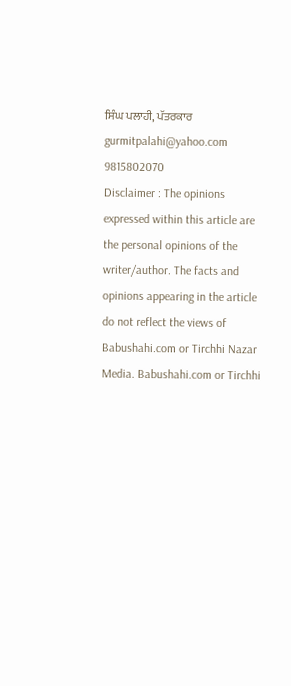ਸਿੰਘ ਪਲਾਹੀ, ਪੱਤਰਕਾਰ
gurmitpalahi@yahoo.com
9815802070
Disclaimer : The opinions expressed within this article are the personal opinions of the writer/author. The facts and opinions appearing in the article do not reflect the views of Babushahi.com or Tirchhi Nazar Media. Babushahi.com or Tirchhi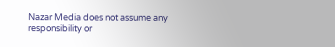Nazar Media does not assume any responsibility or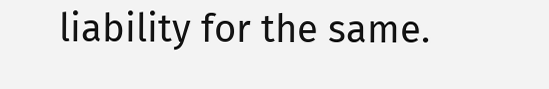liability for the same.